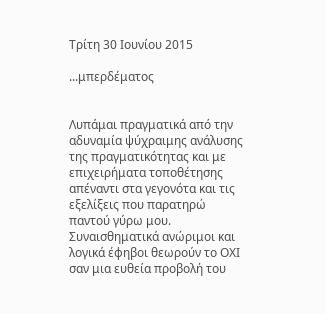Τρίτη 30 Ιουνίου 2015

...μπερδέματος


Λυπάμαι πραγματικά από την αδυναμία ψύχραιμης ανάλυσης της πραγματικότητας και με επιχειρήματα τοποθέτησης απέναντι στα γεγονότα και τις εξελίξεις που παρατηρώ παντού γύρω μου.
Συναισθηματικά ανώριμοι και λογικά έφηβοι θεωρούν το ΟΧΙ σαν μια ευθεία προβολή του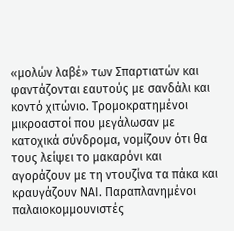«μολών λαβέ» των Σπαρτιατών και φαντάζονται εαυτούς με σανδάλι και κοντό χιτώνιο. Τρομοκρατημένοι μικροαστοί που μεγάλωσαν με κατοχικά σύνδρομα, νομίζουν ότι θα τους λείψει το μακαρόνι και αγοράζουν με τη ντουζίνα τα πάκα και κραυγάζουν ΝΑΙ. Παραπλανημένοι παλαιοκομμουνιστές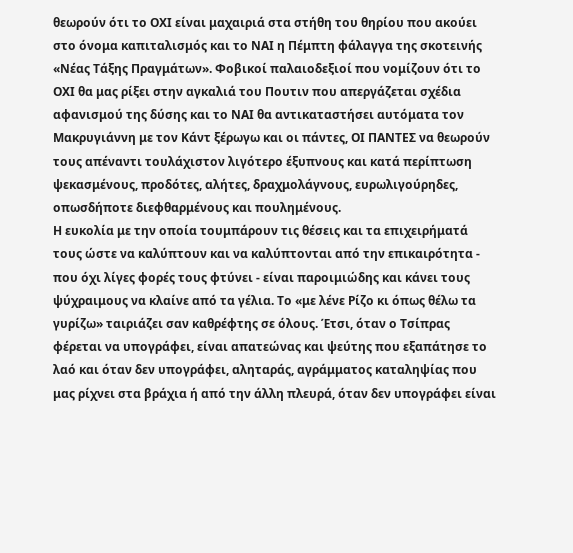θεωρούν ότι το ΟΧΙ είναι μαχαιριά στα στήθη του θηρίου που ακούει στο όνομα καπιταλισμός και το ΝΑΙ η Πέμπτη φάλαγγα της σκοτεινής «Νέας Τάξης Πραγμάτων». Φοβικοί παλαιοδεξιοί που νομίζουν ότι το ΟΧΙ θα μας ρίξει στην αγκαλιά του Πουτιν που απεργάζεται σχέδια αφανισμού της δύσης και το ΝΑΙ θα αντικαταστήσει αυτόματα τον Μακρυγιάννη με τον Κάντ ξέρωγω και οι πάντες, ΟΙ ΠΑΝΤΕΣ να θεωρούν τους απέναντι τουλάχιστον λιγότερο έξυπνους και κατά περίπτωση ψεκασμένους, προδότες, αλήτες, δραχμολάγνους, ευρωλιγούρηδες, οπωσδήποτε διεφθαρμένους και πουλημένους.
Η ευκολία με την οποία τουμπάρουν τις θέσεις και τα επιχειρήματά τους ώστε να καλύπτουν και να καλύπτονται από την επικαιρότητα - που όχι λίγες φορές τους φτύνει - είναι παροιμιώδης και κάνει τους ψύχραιμους να κλαίνε από τα γέλια. Το «με λένε Ρίζο κι όπως θέλω τα γυρίζω» ταιριάζει σαν καθρέφτης σε όλους. Έτσι, όταν ο Τσίπρας φέρεται να υπογράφει, είναι απατεώνας και ψεύτης που εξαπάτησε το λαό και όταν δεν υπογράφει, αληταράς, αγράμματος καταληψίας που μας ρίχνει στα βράχια ή από την άλλη πλευρά, όταν δεν υπογράφει είναι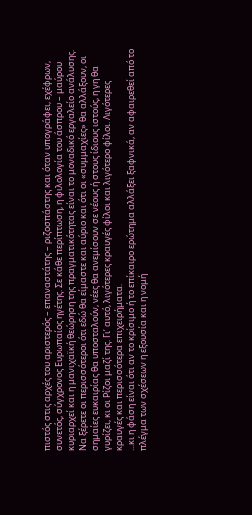πιστός στις αρχές του αριστερός – επαναστάτης – ριζοσπάστης και όταν υπογράφει, εχέφρων, συνετός, σύγχρονος Ευρωπαίος ηγέτης. Σε κάθε περίπτωση, η φιλολογία του άσπρου – μαύρου κυριαρχεί και η μανιχαϊκή θεώρηση της πραγματικότητας είναι το μοναδικό εργαλείο ανάλυσης.
Να ξέρετε οι περισσότεροι ότι εδώ θα είμαστε και αύριο και ότι οι «συμμαχίες» θα αλλάξουν, οι σημαίες ευκαιρίας θα υποσταλούν, νέες θα ανεμίσουν σε νέους ή στους ίδιους ιστούς, η γη θα γυρίζει, κι οι Ρίζοι μαζί της. Γι’ αυτό, λιγότερες κραυγές φίλοι και λιγότερο φίλοι. Λιγότερες κραυγές και περισσότερα επιχειρήματα.
...κι η φάση είναι ότι αν το κρίσιμο ή το επίκαιρο ερώτημα αλλάξει ξαφνικά, αν αφαιρεθεί από το πλέγμα των σχέσεων η εξουσία και η νομή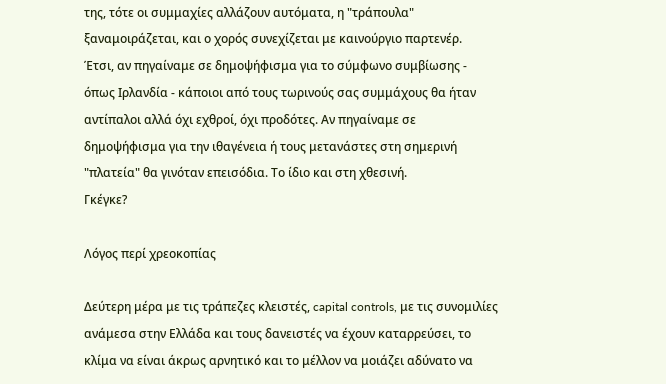της, τότε οι συμμαχίες αλλάζουν αυτόματα, η "τράπουλα" ξαναμοιράζεται, και ο χορός συνεχίζεται με καινούργιο παρτενέρ.
Έτσι, αν πηγαίναμε σε δημοψήφισμα για το σύμφωνο συμβίωσης - όπως Ιρλανδία - κάποιοι από τους τωρινούς σας συμμάχους θα ήταν αντίπαλοι αλλά όχι εχθροί, όχι προδότες. Αν πηγαίναμε σε δημοψήφισμα για την ιθαγένεια ή τους μετανάστες στη σημερινή "πλατεία" θα γινόταν επεισόδια. Το ίδιο και στη χθεσινή.
Γκέγκε?

Λόγος περί χρεοκοπίας

Δεύτερη μέρα με τις τράπεζες κλειστές, capital controls, με τις συνομιλίες ανάμεσα στην Ελλάδα και τους δανειστές να έχουν καταρρεύσει, το κλίμα να είναι άκρως αρνητικό και το μέλλον να μοιάζει αδύνατο να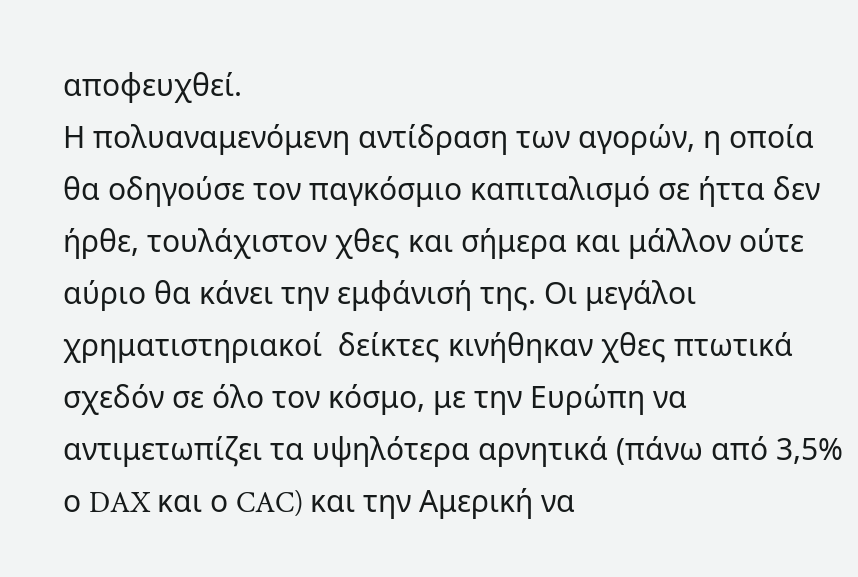αποφευχθεί.
Η πολυαναμενόμενη αντίδραση των αγορών, η οποία θα οδηγούσε τον παγκόσμιο καπιταλισμό σε ήττα δεν ήρθε, τουλάχιστον χθες και σήμερα και μάλλον ούτε αύριο θα κάνει την εμφάνισή της. Οι μεγάλοι χρηματιστηριακοί  δείκτες κινήθηκαν χθες πτωτικά σχεδόν σε όλο τον κόσμο, με την Ευρώπη να αντιμετωπίζει τα υψηλότερα αρνητικά (πάνω από 3,5% ο DAX και ο CAC) και την Αμερική να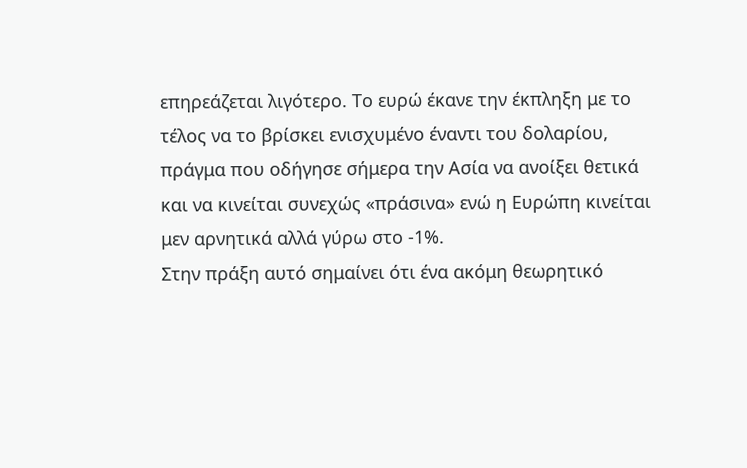επηρεάζεται λιγότερο. Το ευρώ έκανε την έκπληξη με το τέλος να το βρίσκει ενισχυμένο έναντι του δολαρίου, πράγμα που οδήγησε σήμερα την Ασία να ανοίξει θετικά και να κινείται συνεχώς «πράσινα» ενώ η Ευρώπη κινείται μεν αρνητικά αλλά γύρω στο -1%.
Στην πράξη αυτό σημαίνει ότι ένα ακόμη θεωρητικό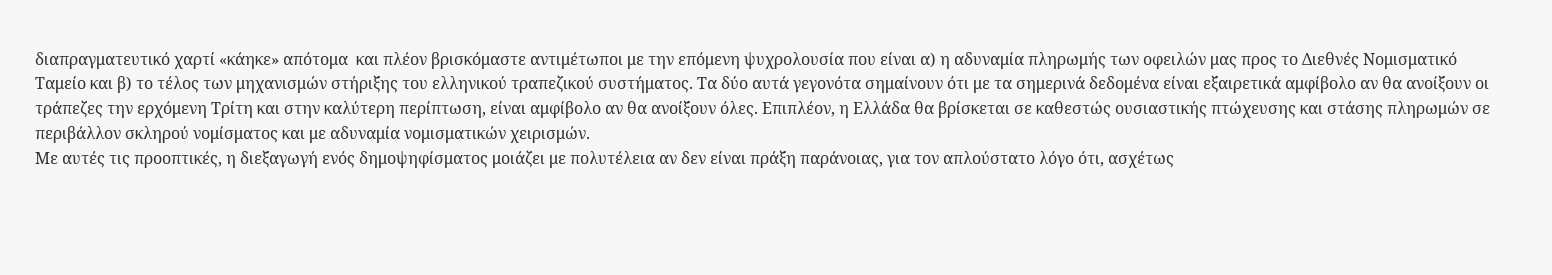διαπραγματευτικό χαρτί «κάηκε» απότομα  και πλέον βρισκόμαστε αντιμέτωποι με την επόμενη ψυχρολουσία που είναι α) η αδυναμία πληρωμής των οφειλών μας προς το Διεθνές Νομισματικό Ταμείο και β) το τέλος των μηχανισμών στήριξης του ελληνικού τραπεζικού συστήματος. Τα δύο αυτά γεγονότα σημαίνουν ότι με τα σημερινά δεδομένα είναι εξαιρετικά αμφίβολο αν θα ανοίξουν οι τράπεζες την ερχόμενη Τρίτη και στην καλύτερη περίπτωση, είναι αμφίβολο αν θα ανοίξουν όλες. Επιπλέον, η Ελλάδα θα βρίσκεται σε καθεστώς ουσιαστικής πτώχευσης και στάσης πληρωμών σε περιβάλλον σκληρού νομίσματος και με αδυναμία νομισματικών χειρισμών.
Με αυτές τις προοπτικές, η διεξαγωγή ενός δημοψηφίσματος μοιάζει με πολυτέλεια αν δεν είναι πράξη παράνοιας, για τον απλούστατο λόγο ότι, ασχέτως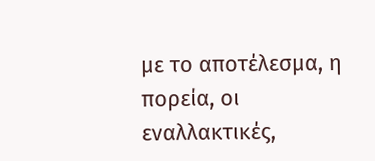με το αποτέλεσμα, η πορεία, οι εναλλακτικές,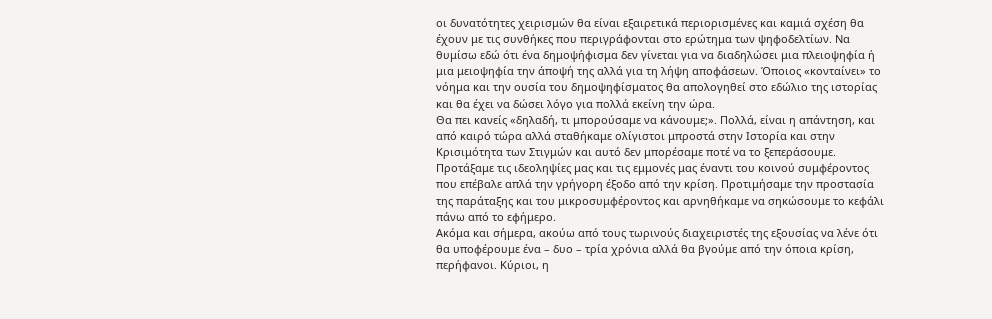οι δυνατότητες χειρισμών θα είναι εξαιρετικά περιορισμένες και καμιά σχέση θα έχουν με τις συνθήκες που περιγράφονται στο ερώτημα των ψηφοδελτίων. Να θυμίσω εδώ ότι ένα δημοψήφισμα δεν γίνεται για να διαδηλώσει μια πλειοψηφία ή μια μειοψηφία την άποψή της αλλά για τη λήψη αποφάσεων. Όποιος «κονταίνει» το νόημα και την ουσία του δημοψηφίσματος θα απολογηθεί στο εδώλιο της ιστορίας και θα έχει να δώσει λόγο για πολλά εκείνη την ώρα.
Θα πει κανείς «δηλαδή, τι μπορούσαμε να κάνουμε;». Πολλά, είναι η απάντηση, και από καιρό τώρα αλλά σταθήκαμε ολίγιστοι μπροστά στην Ιστορία και στην Κρισιμότητα των Στιγμών και αυτό δεν μπορέσαμε ποτέ να το ξεπεράσουμε. Προτάξαμε τις ιδεοληψίες μας και τις εμμονές μας έναντι του κοινού συμφέροντος που επέβαλε απλά την γρήγορη έξοδο από την κρίση. Προτιμήσαμε την προστασία της παράταξης και του μικροσυμφέροντος και αρνηθήκαμε να σηκώσουμε το κεφάλι πάνω από το εφήμερο.
Ακόμα και σήμερα, ακούω από τους τωρινούς διαχειριστές της εξουσίας να λένε ότι θα υποφέρουμε ένα – δυο – τρία χρόνια αλλά θα βγούμε από την όποια κρίση, περήφανοι. Κύριοι, η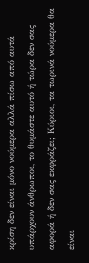κρίση δεν είναι μόνο νούμερα αλλά πίσω από αυτά υπάρχουν άνθρωποι, το θυμάστε αυτό ή τώρα δεν σας αφορά ή δεν σας εκφράζει; Κύριοι, τα τωρινά νούμερα θα είναι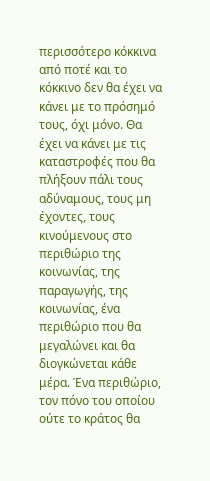περισσότερο κόκκινα από ποτέ και το κόκκινο δεν θα έχει να κάνει με το πρόσημό τους, όχι μόνο. Θα έχει να κάνει με τις καταστροφές που θα πλήξουν πάλι τους αδύναμους, τους μη έχοντες, τους κινούμενους στο περιθώριο της κοινωνίας, της παραγωγής, της κοινωνίας, ένα περιθώριο που θα μεγαλώνει και θα διογκώνεται κάθε μέρα. Ένα περιθώριο, τον πόνο του οποίου ούτε το κράτος θα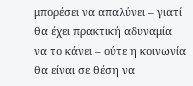μπορέσει να απαλύνει – γιατί θα έχει πρακτική αδυναμία να το κάνει – ούτε η κοινωνία θα είναι σε θέση να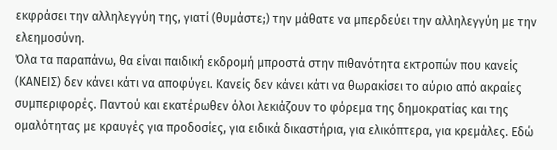εκφράσει την αλληλεγγύη της, γιατί (θυμάστε;) την μάθατε να μπερδεύει την αλληλεγγύη με την ελεημοσύνη.
Όλα τα παραπάνω, θα είναι παιδική εκδρομή μπροστά στην πιθανότητα εκτροπών που κανείς (ΚΑΝΕΙΣ) δεν κάνει κάτι να αποφύγει. Κανείς δεν κάνει κάτι να θωρακίσει το αύριο από ακραίες συμπεριφορές. Παντού και εκατέρωθεν όλοι λεκιάζουν το φόρεμα της δημοκρατίας και της ομαλότητας με κραυγές για προδοσίες, για ειδικά δικαστήρια, για ελικόπτερα, για κρεμάλες. Εδώ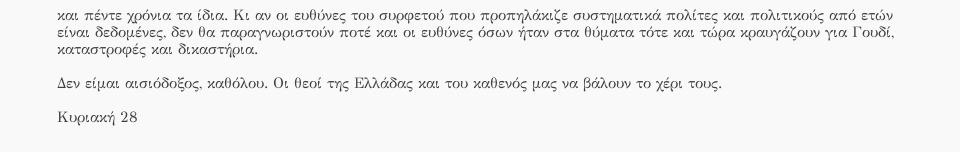και πέντε χρόνια τα ίδια. Κι αν οι ευθύνες του συρφετού που προπηλάκιζε συστηματικά πολίτες και πολιτικούς από ετών είναι δεδομένες, δεν θα παραγνωριστούν ποτέ και οι ευθύνες όσων ήταν στα θύματα τότε και τώρα κραυγάζουν για Γουδί, καταστροφές και δικαστήρια.

Δεν είμαι αισιόδοξος, καθόλου. Οι θεοί της Ελλάδας και του καθενός μας να βάλουν το χέρι τους.

Κυριακή 28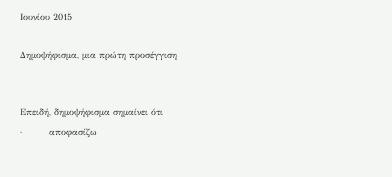Ιουνίου 2015

Δημοψήφισμα, μια πρώτη προσέγγιση


Επειδή, δημοψήφισμα σημαίνει ότι
·         αποφασίζω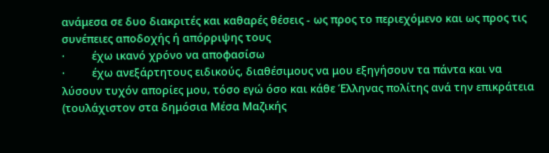ανάμεσα σε δυο διακριτές και καθαρές θέσεις - ως προς το περιεχόμενο και ως προς τις συνέπειες αποδοχής ή απόρριψης τους
·         έχω ικανό χρόνο να αποφασίσω
·         έχω ανεξάρτητους ειδικούς, διαθέσιμους να μου εξηγήσουν τα πάντα και να λύσουν τυχόν απορίες μου, τόσο εγώ όσο και κάθε Έλληνας πολίτης ανά την επικράτεια (τουλάχιστον στα δημόσια Μέσα Μαζικής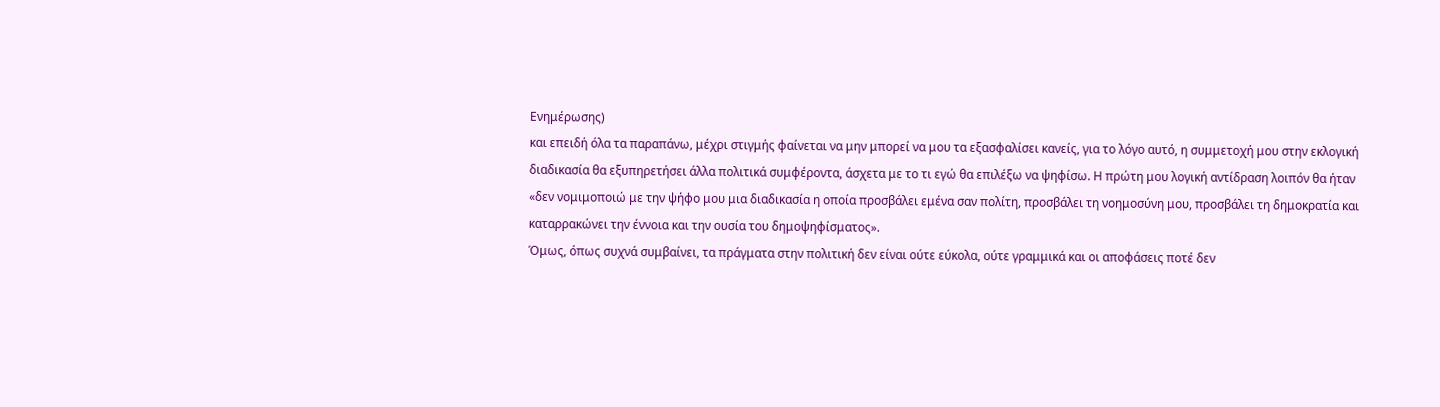Ενημέρωσης)
και επειδή όλα τα παραπάνω, μέχρι στιγμής φαίνεται να μην μπορεί να μου τα εξασφαλίσει κανείς, για το λόγο αυτό, η συμμετοχή μου στην εκλογική διαδικασία θα εξυπηρετήσει άλλα πολιτικά συμφέροντα, άσχετα με το τι εγώ θα επιλέξω να ψηφίσω. Η πρώτη μου λογική αντίδραση λοιπόν θα ήταν «δεν νομιμοποιώ με την ψήφο μου μια διαδικασία η οποία προσβάλει εμένα σαν πολίτη, προσβάλει τη νοημοσύνη μου, προσβάλει τη δημοκρατία και καταρρακώνει την έννοια και την ουσία του δημοψηφίσματος».
Όμως, όπως συχνά συμβαίνει, τα πράγματα στην πολιτική δεν είναι ούτε εύκολα, ούτε γραμμικά και οι αποφάσεις ποτέ δεν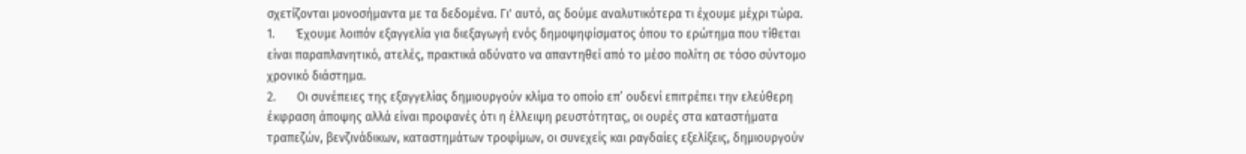σχετίζονται μονοσήμαντα με τα δεδομένα. Γι' αυτό, ας δούμε αναλυτικότερα τι έχουμε μέχρι τώρα.
1.       Έχουμε λοιπόν εξαγγελία για διεξαγωγή ενός δημοψηφίσματος όπου το ερώτημα που τίθεται είναι παραπλανητικό, ατελές, πρακτικά αδύνατο να απαντηθεί από το μέσο πολίτη σε τόσο σύντομο χρονικό διάστημα.
2.       Οι συνέπειες της εξαγγελίας δημιουργούν κλίμα το οποίο επ’ ουδενί επιτρέπει την ελεύθερη έκφραση άποψης αλλά είναι προφανές ότι η έλλειψη ρευστότητας, οι ουρές στα καταστήματα τραπεζών, βενζινάδικων, καταστημάτων τροφίμων, οι συνεχείς και ραγδαίες εξελίξεις, δημιουργούν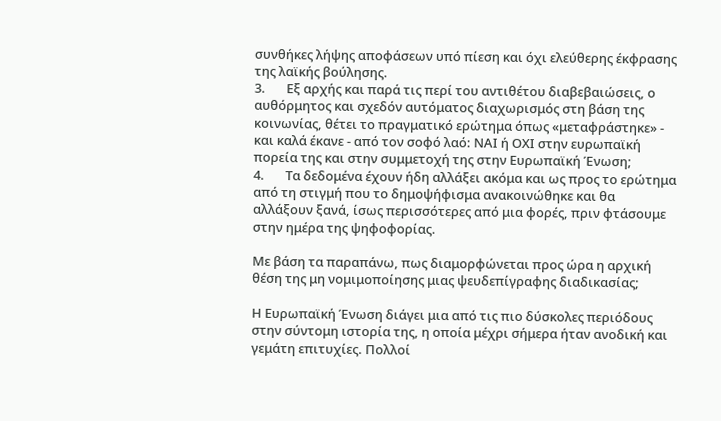συνθήκες λήψης αποφάσεων υπό πίεση και όχι ελεύθερης έκφρασης της λαϊκής βούλησης.
3.       Εξ αρχής και παρά τις περί του αντιθέτου διαβεβαιώσεις, ο αυθόρμητος και σχεδόν αυτόματος διαχωρισμός στη βάση της κοινωνίας, θέτει το πραγματικό ερώτημα όπως «μεταφράστηκε» - και καλά έκανε - από τον σοφό λαό: ΝΑΙ ή ΟΧΙ στην ευρωπαϊκή πορεία της και στην συμμετοχή της στην Ευρωπαϊκή Ένωση;
4.       Τα δεδομένα έχουν ήδη αλλάξει ακόμα και ως προς το ερώτημα από τη στιγμή που το δημοψήφισμα ανακοινώθηκε και θα αλλάξουν ξανά, ίσως περισσότερες από μια φορές, πριν φτάσουμε στην ημέρα της ψηφοφορίας.

Με βάση τα παραπάνω, πως διαμορφώνεται προς ώρα η αρχική θέση της μη νομιμοποίησης μιας ψευδεπίγραφης διαδικασίας;

Η Ευρωπαϊκή Ένωση διάγει μια από τις πιο δύσκολες περιόδους στην σύντομη ιστορία της, η οποία μέχρι σήμερα ήταν ανοδική και γεμάτη επιτυχίες. Πολλοί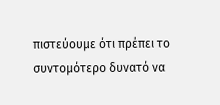πιστεύουμε ότι πρέπει το συντομότερο δυνατό να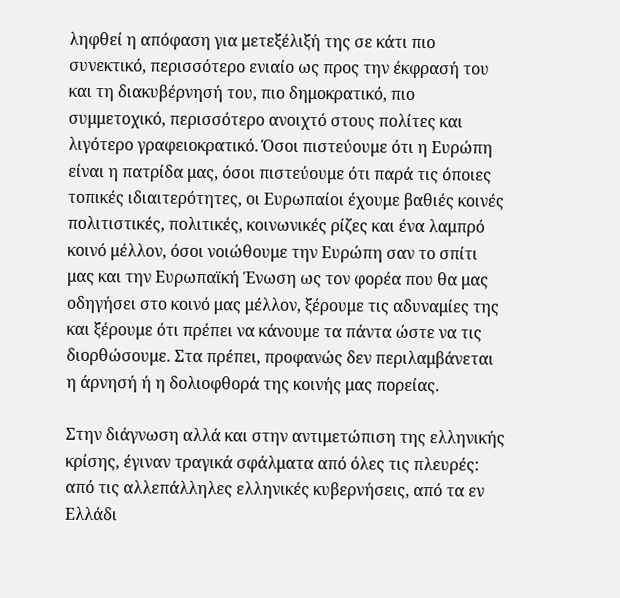ληφθεί η απόφαση για μετεξέλιξή της σε κάτι πιο συνεκτικό, περισσότερο ενιαίο ως προς την έκφρασή του και τη διακυβέρνησή του, πιο δημοκρατικό, πιο συμμετοχικό, περισσότερο ανοιχτό στους πολίτες και λιγότερο γραφειοκρατικό. Όσοι πιστεύουμε ότι η Ευρώπη είναι η πατρίδα μας, όσοι πιστεύουμε ότι παρά τις όποιες τοπικές ιδιαιτερότητες, οι Ευρωπαίοι έχουμε βαθιές κοινές πολιτιστικές, πολιτικές, κοινωνικές ρίζες και ένα λαμπρό κοινό μέλλον, όσοι νοιώθουμε την Ευρώπη σαν το σπίτι μας και την Ευρωπαϊκή Ένωση ως τον φορέα που θα μας οδηγήσει στο κοινό μας μέλλον, ξέρουμε τις αδυναμίες της και ξέρουμε ότι πρέπει να κάνουμε τα πάντα ώστε να τις διορθώσουμε. Στα πρέπει, προφανώς δεν περιλαμβάνεται η άρνησή ή η δολιοφθορά της κοινής μας πορείας.

Στην διάγνωση αλλά και στην αντιμετώπιση της ελληνικής κρίσης, έγιναν τραγικά σφάλματα από όλες τις πλευρές: από τις αλλεπάλληλες ελληνικές κυβερνήσεις, από τα εν Ελλάδι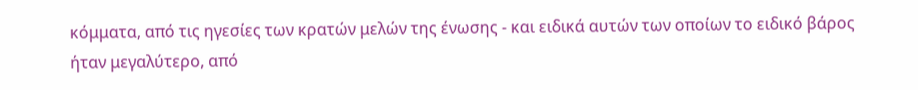κόμματα, από τις ηγεσίες των κρατών μελών της ένωσης - και ειδικά αυτών των οποίων το ειδικό βάρος ήταν μεγαλύτερο, από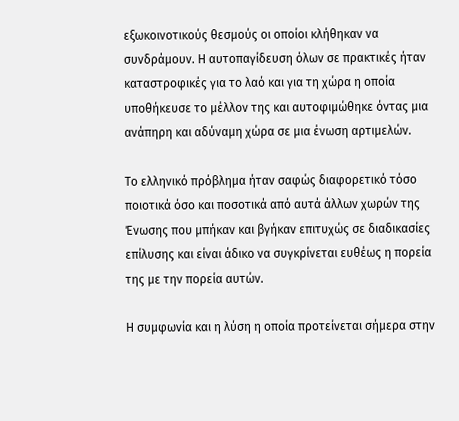εξωκοινοτικούς θεσμούς οι οποίοι κλήθηκαν να συνδράμουν. Η αυτοπαγίδευση όλων σε πρακτικές ήταν καταστροφικές για το λαό και για τη χώρα η οποία υποθήκευσε το μέλλον της και αυτοφιμώθηκε όντας μια ανάπηρη και αδύναμη χώρα σε μια ένωση αρτιμελών.

Το ελληνικό πρόβλημα ήταν σαφώς διαφορετικό τόσο ποιοτικά όσο και ποσοτικά από αυτά άλλων χωρών της Ένωσης που μπήκαν και βγήκαν επιτυχώς σε διαδικασίες επίλυσης και είναι άδικο να συγκρίνεται ευθέως η πορεία της με την πορεία αυτών.

Η συμφωνία και η λύση η οποία προτείνεται σήμερα στην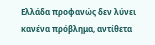Ελλάδα προφανώς δεν λύνει κανένα πρόβλημα, αντίθετα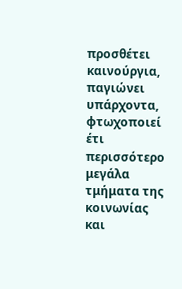προσθέτει καινούργια, παγιώνει υπάρχοντα, φτωχοποιεί έτι περισσότερο μεγάλα τμήματα της κοινωνίας και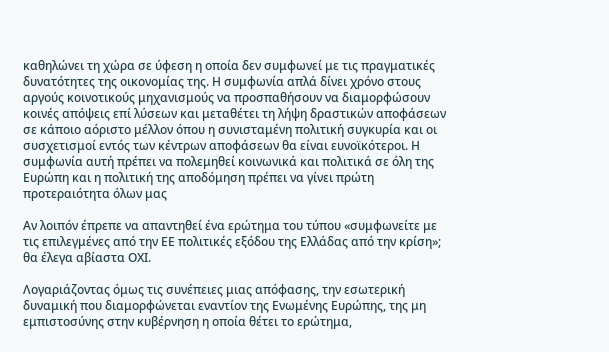καθηλώνει τη χώρα σε ύφεση η οποία δεν συμφωνεί με τις πραγματικές δυνατότητες της οικονομίας της. Η συμφωνία απλά δίνει χρόνο στους αργούς κοινοτικούς μηχανισμούς να προσπαθήσουν να διαμορφώσουν κοινές απόψεις επί λύσεων και μεταθέτει τη λήψη δραστικών αποφάσεων σε κάποιο αόριστο μέλλον όπου η συνισταμένη πολιτική συγκυρία και οι συσχετισμοί εντός των κέντρων αποφάσεων θα είναι ευνοϊκότεροι. Η συμφωνία αυτή πρέπει να πολεμηθεί κοινωνικά και πολιτικά σε όλη της Ευρώπη και η πολιτική της αποδόμηση πρέπει να γίνει πρώτη προτεραιότητα όλων μας

Αν λοιπόν έπρεπε να απαντηθεί ένα ερώτημα του τύπου «συμφωνείτε με τις επιλεγμένες από την ΕΕ πολιτικές εξόδου της Ελλάδας από την κρίση»; θα έλεγα αβίαστα ΟΧΙ.

Λογαριάζοντας όμως τις συνέπειες μιας απόφασης, την εσωτερική δυναμική που διαμορφώνεται εναντίον της Ενωμένης Ευρώπης, της μη εμπιστοσύνης στην κυβέρνηση η οποία θέτει το ερώτημα,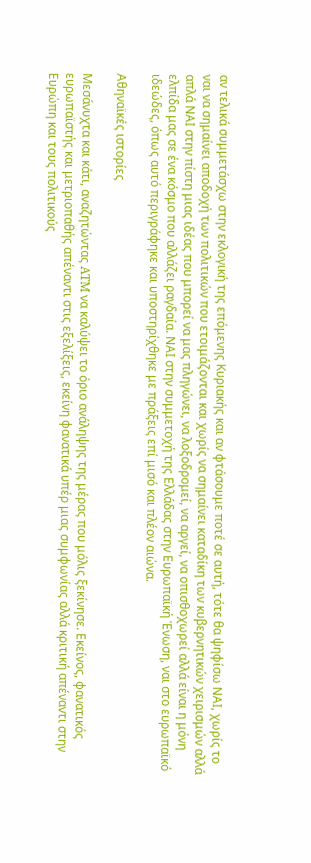αν τελικά συμμετάσχω στην εκλογική της επόμενης Κυριακής και αν φτάσουμε ποτέ σε αυτή, τότε θα ψηφίσω ΝΑΙ, χωρίς το ναι να σημαίνει αποδοχή των πολιτικών που ετοιμάζονται και χωρίς να σημαίνει καταδίκη των κυβερνητικών χειρισμών αλλά απλά ΝΑΙ στην πίστη μιας ιδέας που μπορεί να μας πληγώνει, να λοξοδρομεί, να αργεί, να οπισθοχωρεί αλλά είναι η μόνη ελπίδα μας σε ένα κόσμο που αλλάζει ραγδαία. ΝΑΙ στην συμμετοχή της Ελλάδας στην Ευρωπαϊκή Ένωση, ναι στο ευρωπαϊκό ιδεώδες, όπως αυτό περιγράφηκε και υποστηρίχθηκε με πράξεις επί μισό και πλέον αιώνα.

Αθηναϊκές ιστορίες

Μεσάνυχτα και κάτι, αναζητώντας ATM να καλύψει το όριο ανάληψης της μέρας που μόλις ξεκίνησε. Εκείνος, φανατικός ευρωπαϊστής και μετριοπαθής απέναντι στις εξελίξεις, εκείνη φανατικά υπέρ μιας συμφωνίας αλλά κριτική απέναντι στην Ευρώπη και τους πολιτικούς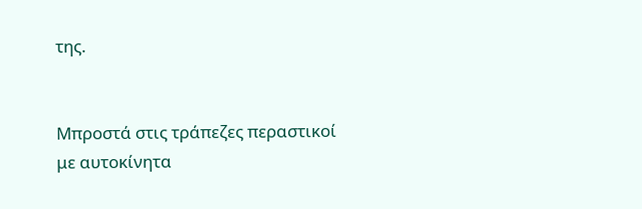της.


Μπροστά στις τράπεζες περαστικοί με αυτοκίνητα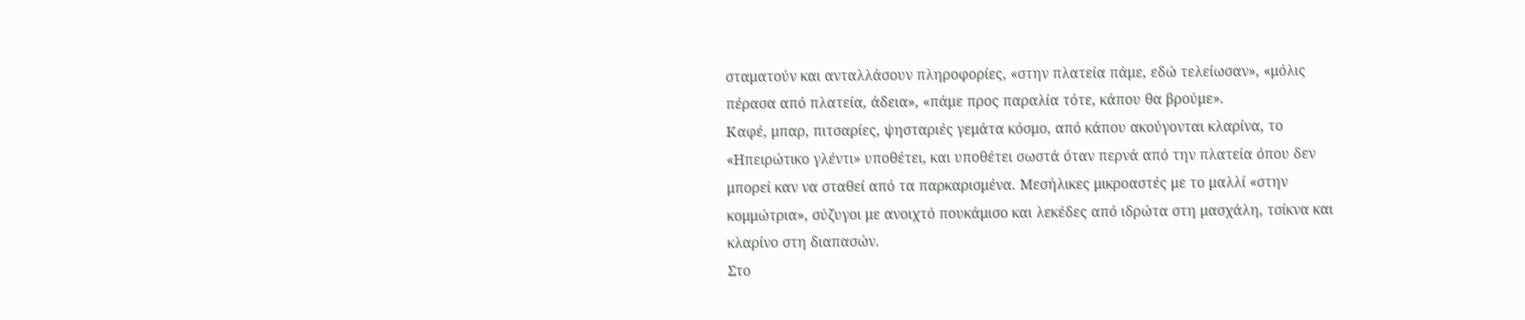σταματούν και ανταλλάσουν πληροφορίες, «στην πλατεία πάμε, εδώ τελείωσαν», «μόλις πέρασα από πλατεία, άδεια», «πάμε προς παραλία τότε, κάπου θα βρούμε».
Καφέ, μπαρ, πιτσαρίες, ψησταριές γεμάτα κόσμο, από κάπου ακούγονται κλαρίνα, το «Ηπειρώτικο γλέντι» υποθέτει, και υποθέτει σωστά όταν περνά από την πλατεία όπου δεν μπορεί καν να σταθεί από τα παρκαρισμένα. Μεσήλικες μικροαστές με το μαλλί «στην κομμώτρια», σύζυγοι με ανοιχτό πουκάμισο και λεκέδες από ιδρώτα στη μασχάλη, τσίκνα και κλαρίνο στη διαπασών.
Στο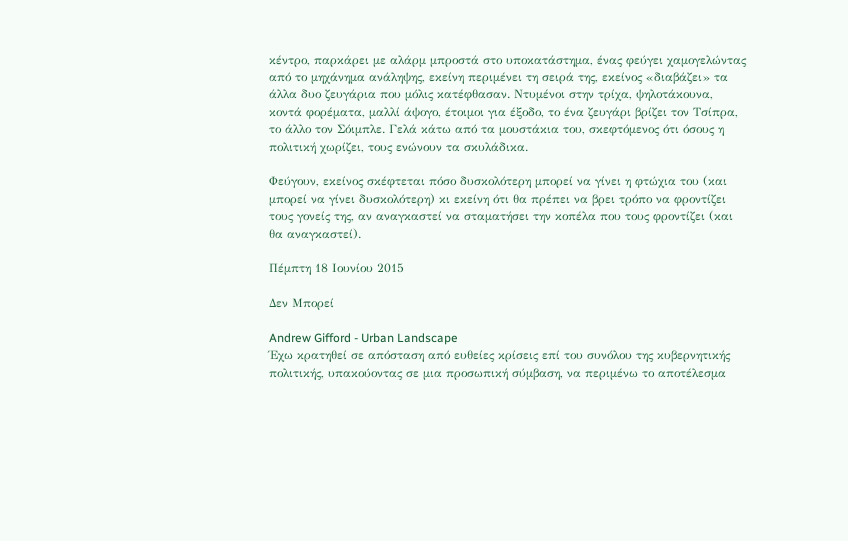κέντρο, παρκάρει με αλάρμ μπροστά στο υποκατάστημα, ένας φεύγει χαμογελώντας από το μηχάνημα ανάληψης, εκείνη περιμένει τη σειρά της, εκείνος «διαβάζει» τα άλλα δυο ζευγάρια που μόλις κατέφθασαν. Ντυμένοι στην τρίχα, ψηλοτάκουνα, κοντά φορέματα, μαλλί άψογο, έτοιμοι για έξοδο, το ένα ζευγάρι βρίζει τον Τσίπρα, το άλλο τον Σόιμπλε. Γελά κάτω από τα μουστάκια του, σκεφτόμενος ότι όσους η πολιτική χωρίζει, τους ενώνουν τα σκυλάδικα.

Φεύγουν, εκείνος σκέφτεται πόσο δυσκολότερη μπορεί να γίνει η φτώχια του (και μπορεί να γίνει δυσκολότερη) κι εκείνη ότι θα πρέπει να βρει τρόπο να φροντίζει τους γονείς της, αν αναγκαστεί να σταματήσει την κοπέλα που τους φροντίζει (και θα αναγκαστεί).

Πέμπτη 18 Ιουνίου 2015

Δεν Μπορεί

Andrew Gifford - Urban Landscape
Έχω κρατηθεί σε απόσταση από ευθείες κρίσεις επί του συνόλου της κυβερνητικής πολιτικής, υπακούοντας σε μια προσωπική σύμβαση, να περιμένω το αποτέλεσμα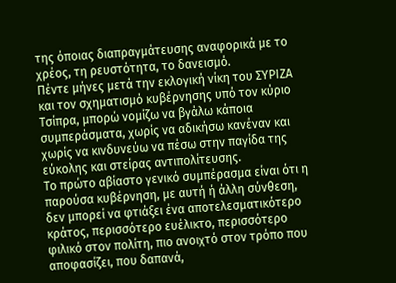της όποιας διαπραγμάτευσης αναφορικά με το χρέος, τη ρευστότητα, το δανεισμό.
Πέντε μήνες μετά την εκλογική νίκη του ΣΥΡΙΖΑ και τον σχηματισμό κυβέρνησης υπό τον κύριο Τσίπρα, μπορώ νομίζω να βγάλω κάποια συμπεράσματα, χωρίς να αδικήσω κανέναν και χωρίς να κινδυνεύω να πέσω στην παγίδα της εύκολης και στείρας αντιπολίτευσης.
Το πρώτο αβίαστο γενικό συμπέρασμα είναι ότι η παρούσα κυβέρνηση, με αυτή ή άλλη σύνθεση, δεν μπορεί να φτιάξει ένα αποτελεσματικότερο κράτος, περισσότερο ευέλικτο, περισσότερο φιλικό στον πολίτη, πιο ανοιχτό στον τρόπο που αποφασίζει, που δαπανά,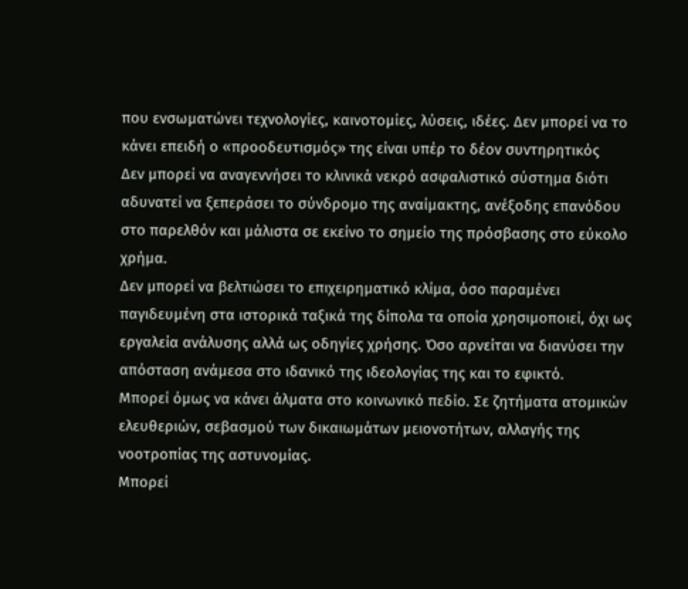που ενσωματώνει τεχνολογίες, καινοτομίες, λύσεις, ιδέες. Δεν μπορεί να το κάνει επειδή ο «προοδευτισμός» της είναι υπέρ το δέον συντηρητικός
Δεν μπορεί να αναγεννήσει το κλινικά νεκρό ασφαλιστικό σύστημα διότι αδυνατεί να ξεπεράσει το σύνδρομο της αναίμακτης, ανέξοδης επανόδου στο παρελθόν και μάλιστα σε εκείνο το σημείο της πρόσβασης στο εύκολο χρήμα.
Δεν μπορεί να βελτιώσει το επιχειρηματικό κλίμα, όσο παραμένει παγιδευμένη στα ιστορικά ταξικά της δίπολα τα οποία χρησιμοποιεί, όχι ως εργαλεία ανάλυσης αλλά ως οδηγίες χρήσης. Όσο αρνείται να διανύσει την απόσταση ανάμεσα στο ιδανικό της ιδεολογίας της και το εφικτό.
Μπορεί όμως να κάνει άλματα στο κοινωνικό πεδίο. Σε ζητήματα ατομικών ελευθεριών, σεβασμού των δικαιωμάτων μειονοτήτων, αλλαγής της νοοτροπίας της αστυνομίας.
Μπορεί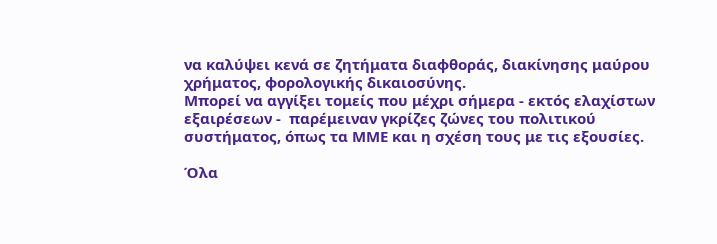να καλύψει κενά σε ζητήματα διαφθοράς, διακίνησης μαύρου χρήματος, φορολογικής δικαιοσύνης.
Μπορεί να αγγίξει τομείς που μέχρι σήμερα - εκτός ελαχίστων εξαιρέσεων -  παρέμειναν γκρίζες ζώνες του πολιτικού συστήματος, όπως τα ΜΜΕ και η σχέση τους με τις εξουσίες.

Όλα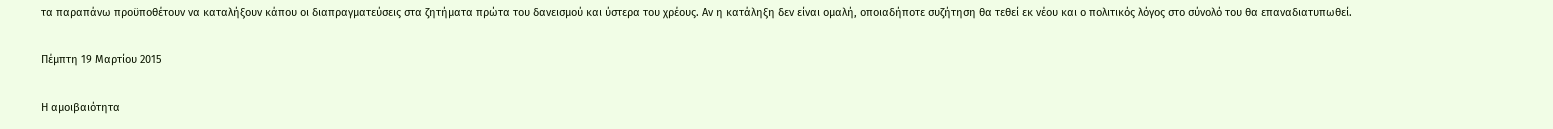τα παραπάνω προϋποθέτουν να καταλήξουν κάπου οι διαπραγματεύσεις στα ζητήματα πρώτα του δανεισμού και ύστερα του χρέους. Αν η κατάληξη δεν είναι ομαλή, οποιαδήποτε συζήτηση θα τεθεί εκ νέου και ο πολιτικός λόγος στο σύνολό του θα επαναδιατυπωθεί.

Πέμπτη 19 Μαρτίου 2015

Η αμοιβαιότητα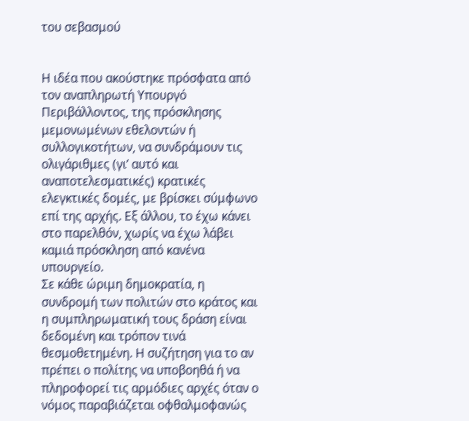του σεβασμού


Η ιδέα που ακούστηκε πρόσφατα από τον αναπληρωτή Υπουργό Περιβάλλοντος, της πρόσκλησης μεμονωμένων εθελοντών ή συλλογικοτήτων, να συνδράμουν τις ολιγάριθμες (γι’ αυτό και αναποτελεσματικές) κρατικές ελεγκτικές δομές, με βρίσκει σύμφωνο επί της αρχής. Εξ άλλου, το έχω κάνει στο παρελθόν, χωρίς να έχω λάβει καμιά πρόσκληση από κανένα υπουργείο.
Σε κάθε ώριμη δημοκρατία, η συνδρομή των πολιτών στο κράτος και η συμπληρωματική τους δράση είναι δεδομένη και τρόπον τινά θεσμοθετημένη. Η συζήτηση για το αν πρέπει ο πολίτης να υποβοηθά ή να πληροφορεί τις αρμόδιες αρχές όταν ο νόμος παραβιάζεται οφθαλμοφανώς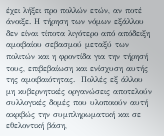έχει λήξει προ πολλών ετών, αν ποτέ άνοιξε. Η τήρηση των νόμων εξάλλου δεν είναι τίποτα λιγότερο από απόδειξη αμοιβαίου σεβασμού μεταξύ των πολιτών και η φροντίδα για την τήρησή τους, επιβεβαίωση και ενίσχυση αυτής της αμοιβαιότητας.  Πολλές εξ άλλου μη κυβερνητικές οργανώσεις αποτελούν συλλογικές δομές που υλοποιούν αυτή ακριβώς την συμπληρωματική και σε εθελοντική βάση,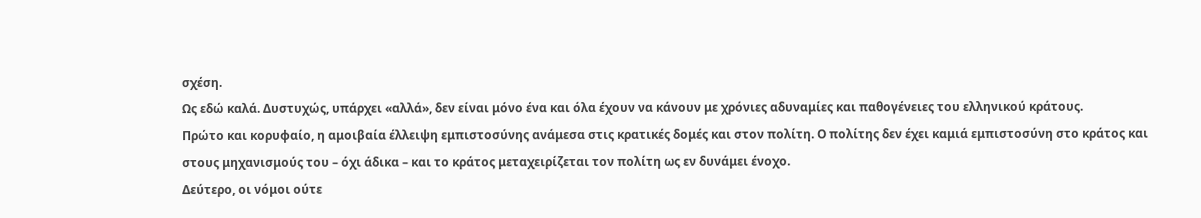σχέση.
Ως εδώ καλά. Δυστυχώς, υπάρχει «αλλά», δεν είναι μόνο ένα και όλα έχουν να κάνουν με χρόνιες αδυναμίες και παθογένειες του ελληνικού κράτους.
Πρώτο και κορυφαίο, η αμοιβαία έλλειψη εμπιστοσύνης ανάμεσα στις κρατικές δομές και στον πολίτη. Ο πολίτης δεν έχει καμιά εμπιστοσύνη στο κράτος και στους μηχανισμούς του – όχι άδικα – και το κράτος μεταχειρίζεται τον πολίτη ως εν δυνάμει ένοχο.
Δεύτερο, οι νόμοι ούτε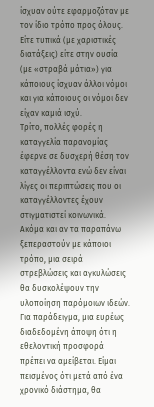ίσχυαν ούτε εφαρμοζόταν με τον ίδιο τρόπο προς όλους. Είτε τυπικά (με χαριστικές διατάξεις) είτε στην ουσία (με «στραβά μάτια») για κάποιους ίσχυαν άλλοι νόμοι και για κάποιους οι νόμοι δεν είχαν καμιά ισχύ.
Τρίτο, πολλές φορές η καταγγελία παρανομίας έφερνε σε δυσχερή θέση τον καταγγέλλοντα ενώ δεν είναι λίγες οι περιπτώσεις που οι καταγγέλλοντες έχουν στιγματιστεί κοινωνικά.
Ακόμα και αν τα παραπάνω ξεπεραστούν με κάποιοι τρόπο, μια σειρά στρεβλώσεις και αγκυλώσεις θα δυσκολέψουν την υλοποίηση παρόμοιων ιδεών. Για παράδειγμα, μια ευρέως διαδεδομένη άποψη ότι η εθελοντική προσφορά πρέπει να αμείβεται. Είμαι πεισμένος ότι μετά από ένα χρονικό διάστημα, θα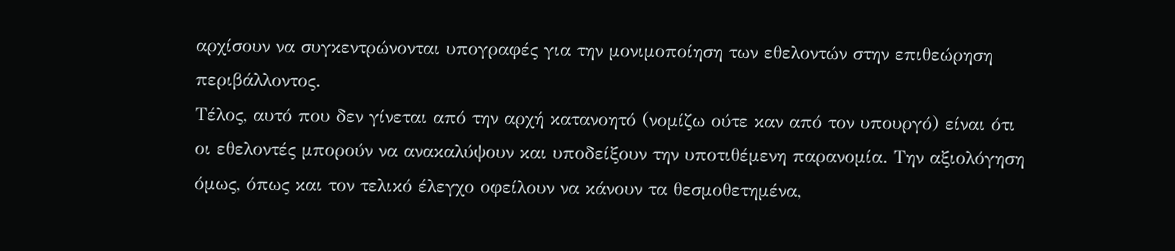αρχίσουν να συγκεντρώνονται υπογραφές για την μονιμοποίηση των εθελοντών στην επιθεώρηση περιβάλλοντος.
Τέλος, αυτό που δεν γίνεται από την αρχή κατανοητό (νομίζω ούτε καν από τον υπουργό) είναι ότι οι εθελοντές μπορούν να ανακαλύψουν και υποδείξουν την υποτιθέμενη παρανομία. Την αξιολόγηση όμως, όπως και τον τελικό έλεγχο οφείλουν να κάνουν τα θεσμοθετημένα,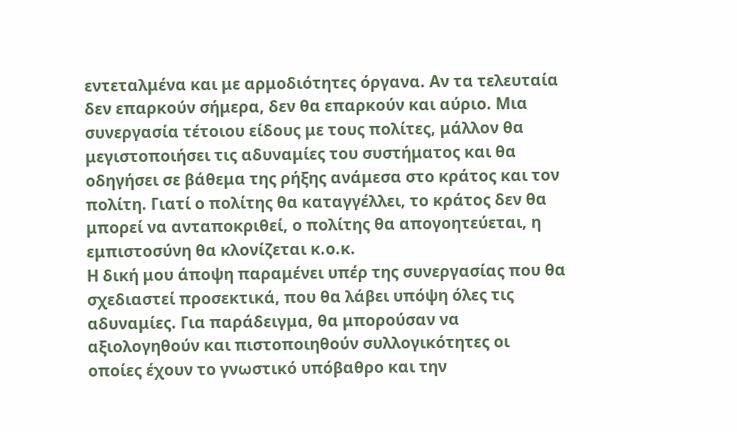εντεταλμένα και με αρμοδιότητες όργανα. Αν τα τελευταία δεν επαρκούν σήμερα, δεν θα επαρκούν και αύριο. Μια συνεργασία τέτοιου είδους με τους πολίτες, μάλλον θα μεγιστοποιήσει τις αδυναμίες του συστήματος και θα οδηγήσει σε βάθεμα της ρήξης ανάμεσα στο κράτος και τον πολίτη. Γιατί ο πολίτης θα καταγγέλλει, το κράτος δεν θα μπορεί να ανταποκριθεί, ο πολίτης θα απογοητεύεται, η εμπιστοσύνη θα κλονίζεται κ.ο.κ.
Η δική μου άποψη παραμένει υπέρ της συνεργασίας που θα σχεδιαστεί προσεκτικά, που θα λάβει υπόψη όλες τις αδυναμίες. Για παράδειγμα, θα μπορούσαν να αξιολογηθούν και πιστοποιηθούν συλλογικότητες οι οποίες έχουν το γνωστικό υπόβαθρο και την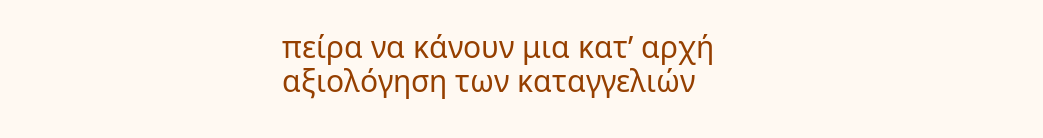πείρα να κάνουν μια κατ’ αρχή αξιολόγηση των καταγγελιών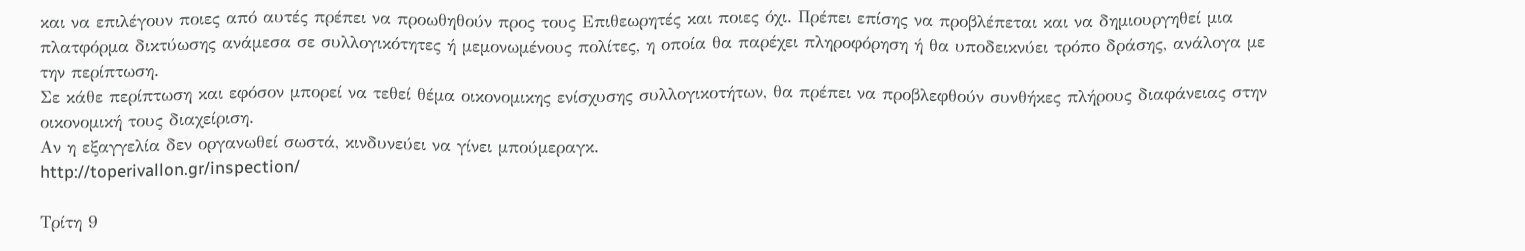και να επιλέγουν ποιες από αυτές πρέπει να προωθηθούν προς τους Επιθεωρητές και ποιες όχι. Πρέπει επίσης να προβλέπεται και να δημιουργηθεί μια πλατφόρμα δικτύωσης ανάμεσα σε συλλογικότητες ή μεμονωμένους πολίτες, η οποία θα παρέχει πληροφόρηση ή θα υποδεικνύει τρόπο δράσης, ανάλογα με την περίπτωση.
Σε κάθε περίπτωση και εφόσον μπορεί να τεθεί θέμα οικονομικης ενίσχυσης συλλογικοτήτων, θα πρέπει να προβλεφθούν συνθήκες πλήρους διαφάνειας στην οικονομική τους διαχείριση.
Αν η εξαγγελία δεν οργανωθεί σωστά, κινδυνεύει να γίνει μπούμεραγκ.
http://toperivallon.gr/inspection/

Τρίτη 9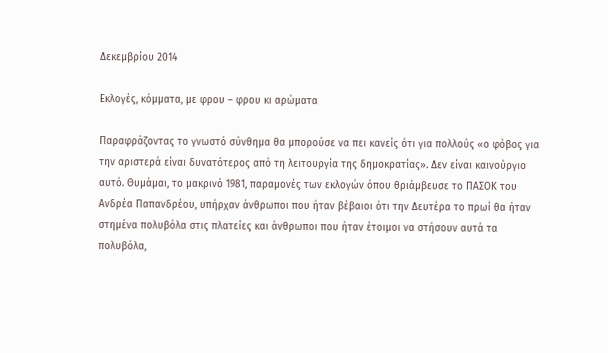Δεκεμβρίου 2014

Εκλογές, κόμματα, με φρου – φρου κι αρώματα

Παραφράζοντας το γνωστό σύνθημα θα μπορούσε να πει κανείς ότι για πολλούς «ο φόβος για την αριστερά είναι δυνατότερος από τη λειτουργία της δημοκρατίας». Δεν είναι καινούργιο αυτό. Θυμάμαι, το μακρινό 1981, παραμονές των εκλογών όπου θριάμβευσε το ΠΑΣΟΚ του Ανδρέα Παπανδρέου, υπήρχαν άνθρωποι που ήταν βέβαιοι ότι την Δευτέρα το πρωί θα ήταν στημένα πολυβόλα στις πλατείες και άνθρωποι που ήταν έτοιμοι να στήσουν αυτά τα πολυβόλα,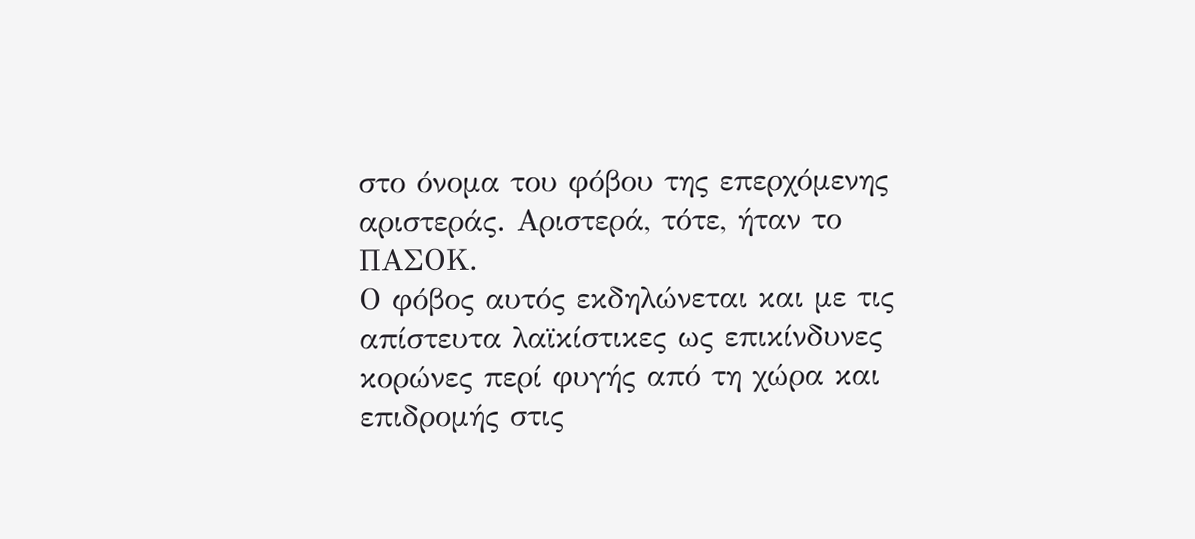στο όνομα του φόβου της επερχόμενης αριστεράς. Αριστερά, τότε, ήταν το ΠΑΣΟΚ.
Ο φόβος αυτός εκδηλώνεται και με τις απίστευτα λαϊκίστικες ως επικίνδυνες κορώνες περί φυγής από τη χώρα και επιδρομής στις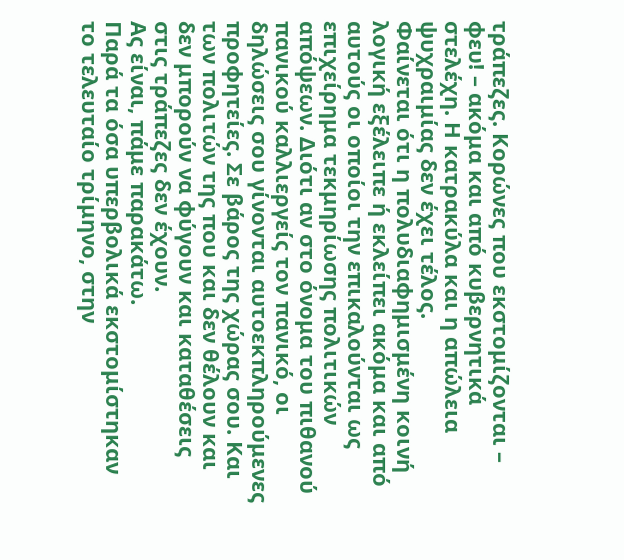τράπεζες. Κορώνες που εκστομίζονται – φευ! – ακόμα και από κυβερνητικά στελέχη. Η κατρακύλα και η απώλεια ψυχραιμίας δεν έχει τέλος.
Φαίνεται ότι η πολυδιαφημισμένη κοινή λογική εξέλειπε ή εκλείπει ακόμα και από αυτούς οι οποίοι την επικαλούνται ως επιχείρημα τεκμηρίωσης πολιτικών απόψεων. Διότι αν στο όνομα του πιθανού πανικού καλλιεργείς τον πανικό, οι δηλώσεις σου γίνονται αυτοεκπληρούμενες προφητείες. Σε βάρος της χώρας σου. Και των πολιτών της που και δεν θέλουν και δεν μπορούν να φύγουν και καταθέσεις στις τράπεζες δεν έχουν.
Ας είναι, πάμε παρακάτω.
Παρά τα όσα υπερβολικά εκστομίστηκαν το τελευταίο τρίμηνο, στην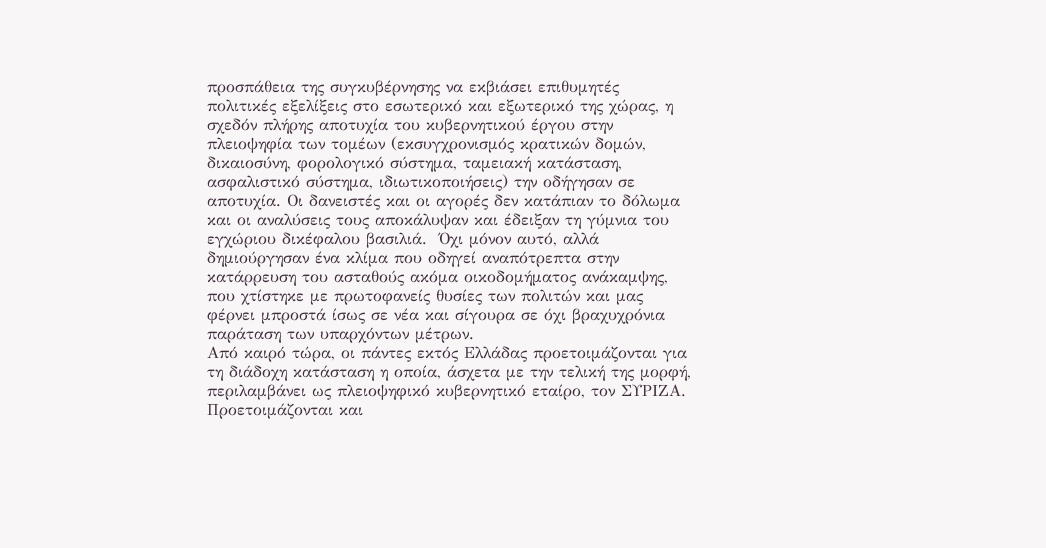προσπάθεια της συγκυβέρνησης να εκβιάσει επιθυμητές πολιτικές εξελίξεις στο εσωτερικό και εξωτερικό της χώρας, η σχεδόν πλήρης αποτυχία του κυβερνητικού έργου στην πλειοψηφία των τομέων (εκσυγχρονισμός κρατικών δομών, δικαιοσύνη, φορολογικό σύστημα, ταμειακή κατάσταση, ασφαλιστικό σύστημα, ιδιωτικοποιήσεις) την οδήγησαν σε αποτυχία. Οι δανειστές και οι αγορές δεν κατάπιαν το δόλωμα και οι αναλύσεις τους αποκάλυψαν και έδειξαν τη γύμνια του εγχώριου δικέφαλου βασιλιά.  Όχι μόνον αυτό, αλλά δημιούργησαν ένα κλίμα που οδηγεί αναπότρεπτα στην κατάρρευση του ασταθούς ακόμα οικοδομήματος ανάκαμψης, που χτίστηκε με πρωτοφανείς θυσίες των πολιτών και μας φέρνει μπροστά ίσως σε νέα και σίγουρα σε όχι βραχυχρόνια παράταση των υπαρχόντων μέτρων.
Από καιρό τώρα, οι πάντες εκτός Ελλάδας προετοιμάζονται για τη διάδοχη κατάσταση η οποία, άσχετα με την τελική της μορφή, περιλαμβάνει ως πλειοψηφικό κυβερνητικό εταίρο, τον ΣΥΡΙΖΑ. Προετοιμάζονται και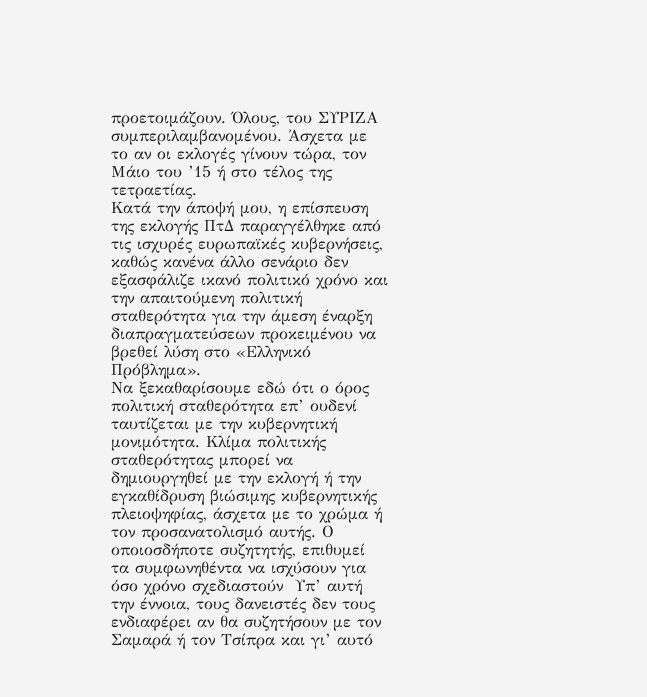προετοιμάζουν. Όλους, του ΣΥΡΙΖΑ συμπεριλαμβανομένου. Άσχετα με το αν οι εκλογές γίνουν τώρα, τον Μάιο του ’15 ή στο τέλος της τετραετίας.
Κατά την άποψή μου, η επίσπευση της εκλογής ΠτΔ παραγγέλθηκε από τις ισχυρές ευρωπαϊκές κυβερνήσεις, καθώς κανένα άλλο σενάριο δεν εξασφάλιζε ικανό πολιτικό χρόνο και την απαιτούμενη πολιτική σταθερότητα για την άμεση έναρξη διαπραγματεύσεων προκειμένου να βρεθεί λύση στο «Ελληνικό Πρόβλημα».
Να ξεκαθαρίσουμε εδώ ότι ο όρος πολιτική σταθερότητα επ’ ουδενί ταυτίζεται με την κυβερνητική μονιμότητα. Κλίμα πολιτικής σταθερότητας μπορεί να δημιουργηθεί με την εκλογή ή την εγκαθίδρυση βιώσιμης κυβερνητικής πλειοψηφίας, άσχετα με το χρώμα ή τον προσανατολισμό αυτής. Ο οποιοσδήποτε συζητητής, επιθυμεί τα συμφωνηθέντα να ισχύσουν για όσο χρόνο σχεδιαστούν  Υπ’ αυτή την έννοια, τους δανειστές δεν τους ενδιαφέρει αν θα συζητήσουν με τον Σαμαρά ή τον Τσίπρα και γι’ αυτό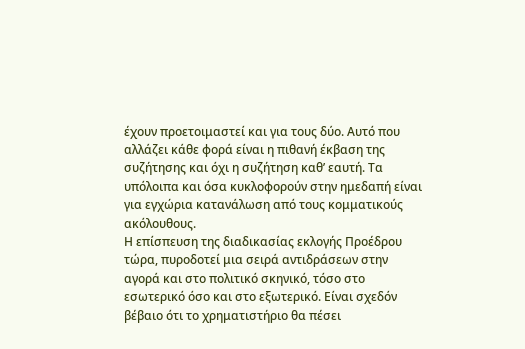έχουν προετοιμαστεί και για τους δύο. Αυτό που αλλάζει κάθε φορά είναι η πιθανή έκβαση της συζήτησης και όχι η συζήτηση καθ’ εαυτή. Τα υπόλοιπα και όσα κυκλοφορούν στην ημεδαπή είναι για εγχώρια κατανάλωση από τους κομματικούς ακόλουθους.
Η επίσπευση της διαδικασίας εκλογής Προέδρου τώρα, πυροδοτεί μια σειρά αντιδράσεων στην αγορά και στο πολιτικό σκηνικό, τόσο στο εσωτερικό όσο και στο εξωτερικό. Είναι σχεδόν βέβαιο ότι το χρηματιστήριο θα πέσει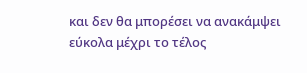και δεν θα μπορέσει να ανακάμψει εύκολα μέχρι το τέλος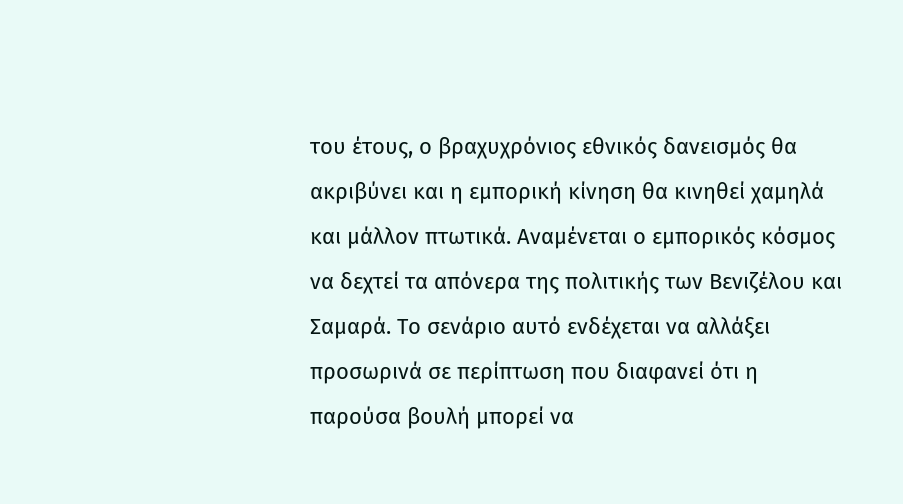του έτους, ο βραχυχρόνιος εθνικός δανεισμός θα ακριβύνει και η εμπορική κίνηση θα κινηθεί χαμηλά και μάλλον πτωτικά. Αναμένεται ο εμπορικός κόσμος να δεχτεί τα απόνερα της πολιτικής των Βενιζέλου και Σαμαρά. Το σενάριο αυτό ενδέχεται να αλλάξει προσωρινά σε περίπτωση που διαφανεί ότι η παρούσα βουλή μπορεί να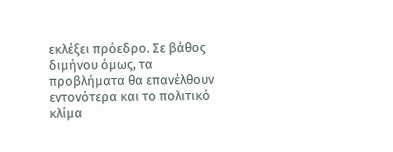εκλέξει πρόεδρο. Σε βάθος διμήνου όμως, τα προβλήματα θα επανέλθουν εντονότερα και το πολιτικό κλίμα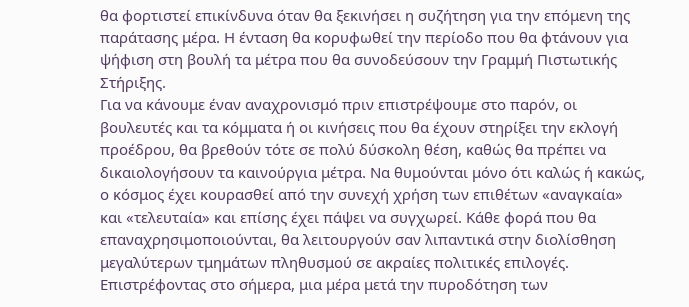θα φορτιστεί επικίνδυνα όταν θα ξεκινήσει η συζήτηση για την επόμενη της παράτασης μέρα. Η ένταση θα κορυφωθεί την περίοδο που θα φτάνουν για ψήφιση στη βουλή τα μέτρα που θα συνοδεύσουν την Γραμμή Πιστωτικής Στήριξης.
Για να κάνουμε έναν αναχρονισμό πριν επιστρέψουμε στο παρόν, οι βουλευτές και τα κόμματα ή οι κινήσεις που θα έχουν στηρίξει την εκλογή προέδρου, θα βρεθούν τότε σε πολύ δύσκολη θέση, καθώς θα πρέπει να δικαιολογήσουν τα καινούργια μέτρα. Να θυμούνται μόνο ότι καλώς ή κακώς, ο κόσμος έχει κουρασθεί από την συνεχή χρήση των επιθέτων «αναγκαία» και «τελευταία» και επίσης έχει πάψει να συγχωρεί. Κάθε φορά που θα επαναχρησιμοποιούνται, θα λειτουργούν σαν λιπαντικά στην διολίσθηση μεγαλύτερων τμημάτων πληθυσμού σε ακραίες πολιτικές επιλογές.
Επιστρέφοντας στο σήμερα, μια μέρα μετά την πυροδότηση των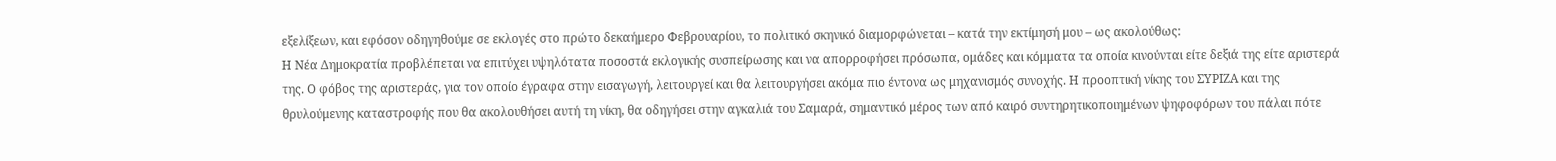εξελίξεων, και εφόσον οδηγηθούμε σε εκλογές στο πρώτο δεκαήμερο Φεβρουαρίου, το πολιτικό σκηνικό διαμορφώνεται – κατά την εκτίμησή μου – ως ακολούθως:
Η Νέα Δημοκρατία προβλέπεται να επιτύχει υψηλότατα ποσοστά εκλογικής συσπείρωσης και να απορροφήσει πρόσωπα, ομάδες και κόμματα τα οποία κινούνται είτε δεξιά της είτε αριστερά της. Ο φόβος της αριστεράς, για τον οποίο έγραφα στην εισαγωγή, λειτουργεί και θα λειτουργήσει ακόμα πιο έντονα ως μηχανισμός συνοχής. Η προοπτική νίκης του ΣΥΡΙΖΑ και της θρυλούμενης καταστροφής που θα ακολουθήσει αυτή τη νίκη, θα οδηγήσει στην αγκαλιά του Σαμαρά, σημαντικό μέρος των από καιρό συντηρητικοποιημένων ψηφοφόρων του πάλαι πότε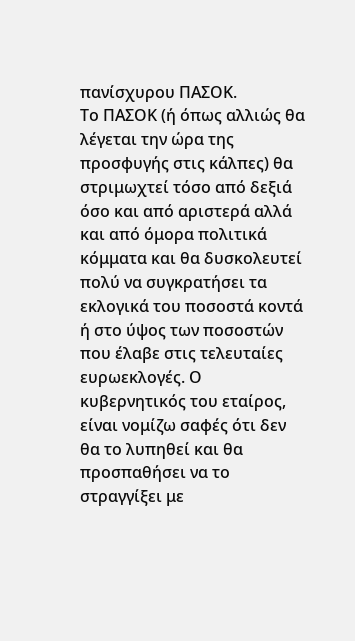πανίσχυρου ΠΑΣΟΚ.
Το ΠΑΣΟΚ (ή όπως αλλιώς θα λέγεται την ώρα της προσφυγής στις κάλπες) θα στριμωχτεί τόσο από δεξιά όσο και από αριστερά αλλά και από όμορα πολιτικά κόμματα και θα δυσκολευτεί πολύ να συγκρατήσει τα εκλογικά του ποσοστά κοντά ή στο ύψος των ποσοστών που έλαβε στις τελευταίες ευρωεκλογές. Ο κυβερνητικός του εταίρος, είναι νομίζω σαφές ότι δεν θα το λυπηθεί και θα προσπαθήσει να το στραγγίξει με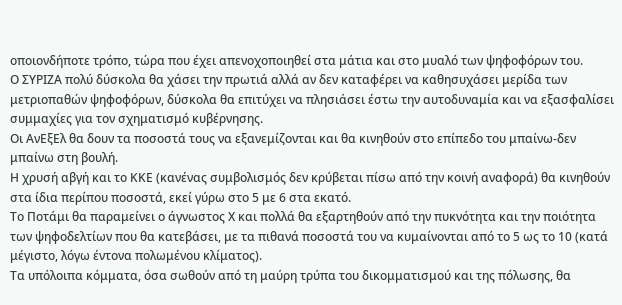οποιονδήποτε τρόπο, τώρα που έχει απενοχοποιηθεί στα μάτια και στο μυαλό των ψηφοφόρων του.
Ο ΣΥΡΙΖΑ πολύ δύσκολα θα χάσει την πρωτιά αλλά αν δεν καταφέρει να καθησυχάσει μερίδα των μετριοπαθών ψηφοφόρων, δύσκολα θα επιτύχει να πλησιάσει έστω την αυτοδυναμία και να εξασφαλίσει συμμαχίες για τον σχηματισμό κυβέρνησης.
Οι ΑνΕξΕλ θα δουν τα ποσοστά τους να εξανεμίζονται και θα κινηθούν στο επίπεδο του μπαίνω-δεν μπαίνω στη βουλή.
Η χρυσή αβγή και το ΚΚΕ (κανένας συμβολισμός δεν κρύβεται πίσω από την κοινή αναφορά) θα κινηθούν στα ίδια περίπου ποσοστά, εκεί γύρω στο 5 με 6 στα εκατό.
Το Ποτάμι θα παραμείνει ο άγνωστος Χ και πολλά θα εξαρτηθούν από την πυκνότητα και την ποιότητα των ψηφοδελτίων που θα κατεβάσει, με τα πιθανά ποσοστά του να κυμαίνονται από το 5 ως το 10 (κατά μέγιστο, λόγω έντονα πολωμένου κλίματος).
Τα υπόλοιπα κόμματα, όσα σωθούν από τη μαύρη τρύπα του δικομματισμού και της πόλωσης, θα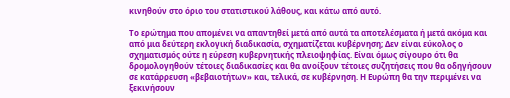κινηθούν στο όριο του στατιστικού λάθους, και κάτω από αυτό.

Το ερώτημα που απομένει να απαντηθεί μετά από αυτά τα αποτελέσματα ή μετά ακόμα και από μια δεύτερη εκλογική διαδικασία, σχηματίζεται κυβέρνηση; Δεν είναι εύκολος ο σχηματισμός ούτε η εύρεση κυβερνητικής πλειοψηφίας. Είναι όμως σίγουρο ότι θα δρομολογηθούν τέτοιες διαδικασίες και θα ανοίξουν τέτοιες συζητήσεις που θα οδηγήσουν σε κατάρρευση «βεβαιοτήτων» και, τελικά, σε κυβέρνηση. Η Ευρώπη θα την περιμένει να ξεκινήσουν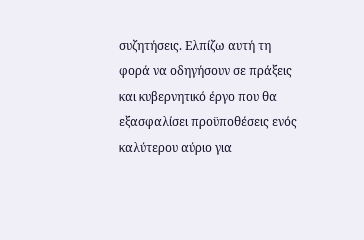συζητήσεις. Ελπίζω αυτή τη φορά να οδηγήσουν σε πράξεις και κυβερνητικό έργο που θα εξασφαλίσει προϋποθέσεις ενός καλύτερου αύριο για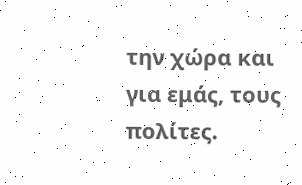την χώρα και για εμάς, τους πολίτες.